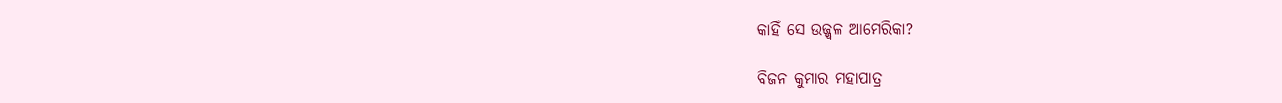କାହିଁ ସେ ଉଜ୍ଜ୍ବଳ ଆମେରିକା?

ବିଜନ କୁମାର ମହାପାତ୍ର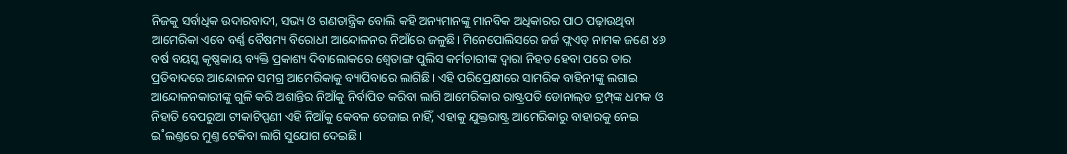ନିଜକୁ ସର୍ବାଧିକ ଉଦାରବାଦୀ, ସଭ୍ୟ ଓ ଗଣତାନ୍ତ୍ରିକ ବୋଲି କହି ଅନ୍ୟମାନଙ୍କୁ ମାନବିକ ଅଧିକାରର ପାଠ ପଢ଼ାଉଥିବା ଆମେରିକା ଏବେ ବର୍ଣ୍ଣ ବୈଷମ୍ୟ ବିରୋଧୀ ଆନ୍ଦୋଳନର ନିଆଁରେ ଜଳୁଛି। ମିନେପୋଲିସରେ ଜର୍ଜ ଫ୍ଲଏଡ୍‌ ନାମକ ଜଣେ ୪୬ ବର୍ଷ ବୟସ୍କ କୃଷ୍ଣକାୟ ବ୍ୟକ୍ତି ପ୍ରକାଶ୍ୟ ଦିବାଲୋକରେ ଶ୍ବେତାଙ୍ଗ ପୁଲିସ କର୍ମଚାରୀଙ୍କ ଦ୍ବାରା ନିହତ ହେବା ପରେ ତାର ପ୍ରତିବାଦରେ ଆନ୍ଦୋଳନ ସମଗ୍ର ଆମେରିକାକୁ ବ୍ୟାପିବାରେ ଲାଗିଛି। ଏହି ପରିପ୍ରେକ୍ଷୀରେ ସାମରିକ ବାହିନୀଙ୍କୁ ଲଗାଇ ଆନ୍ଦୋଳନକାରୀଙ୍କୁ ଗୁଳି କରି ଅଶାନ୍ତିର ନିଆଁକୁ ନିର୍ବାପିତ କରିବା ଲାଗି ଆମେରିକାର ରାଷ୍ଟ୍ରପତି ଡୋନାଲ୍‌ଡ ଟ୍ରମ୍ପ୍‌ଙ୍କ ଧମକ ଓ ନିହାତି ବେପରୁଆ ଟୀକାଟିପ୍ପଣୀ ଏହି ନିଆଁକୁ କେବଳ ତେଜାଇ ନାହିଁ, ଏହାକୁ ଯୁକ୍ତରାଷ୍ଟ୍ର ଆମେରିକାରୁ ବାହାରକୁ ନେଇ ଇ˚ଲଣ୍ତରେ ମୁଣ୍ତ ଟେକିବା ଲାଗି ସୁଯୋଗ ଦେଇଛି।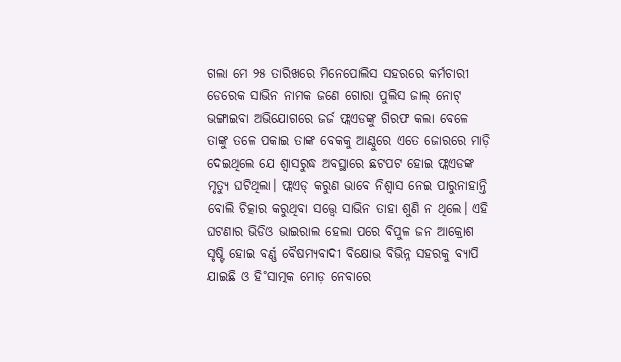ଗଲା ମେ ୨୫ ତାରିଖରେ ମିନେପୋଲିସ ସହରରେ କର୍ମଚାରୀ ଡେରେକ ସାଭିନ ନାମକ ଜଣେ ଗୋରା ପୁଲିସ ଜାଲ୍‌ ନୋଟ୍‌ ଭଙ୍ଗାଇବା ଅଭିଯୋଗରେ ଜର୍ଜ ଫ୍ଲଏଡଙ୍କୁ ଗିରଫ କଲା ବେଳେ ତାଙ୍କୁ ତଳେ ପକାଇ ତାଙ୍କ ବେକକୁ ଆଣ୍ଠୁରେ ଏତେ ଜୋରରେ ମାଡ଼ି ଦେଇଥିଲେ ଯେ ଶ୍ବାସରୁଦ୍ଧ ଅବସ୍ଥାରେ ଛଟପଟ ହୋଇ ଫ୍ଲଏଡଙ୍କ ମୃତ୍ୟୁ ଘଟିଥିଲା। ଫ୍ଲଏଡ୍‌ କରୁଣ ଭାବେ ନିଶ୍ବାସ ନେଇ ପାରୁନାହାନ୍ତି ବୋଲି ଚିତ୍କାର କରୁଥିବା ସତ୍ତ୍ବେ ସାଭିନ ତାହା ଶୁଣି ନ ଥିଲେ। ଏହି ଘଟଣାର ଭିଡିଓ ଭାଇରାଲ ହେଲା ପରେ ବିପୁଳ ଜନ ଆକ୍ରୋଶ ସୃଷ୍ଟି ହୋଇ ବର୍ଣ୍ଣ ବୈଷମ୍ୟବାଦୀ ବିକ୍ଷୋଭ ବିଭିନ୍ନ ସହରକୁ ବ୍ୟାପି ଯାଇଛି ଓ ହି˚ସାତ୍ମକ ମୋଡ଼ ନେବାରେ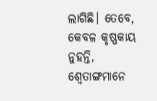ଲାଗିଛି। ତେବେ, କେବଳ କୃଷ୍ଣକାୟ ନୁହନ୍ତି, ଶ୍ବେତାଙ୍ଗମାନେ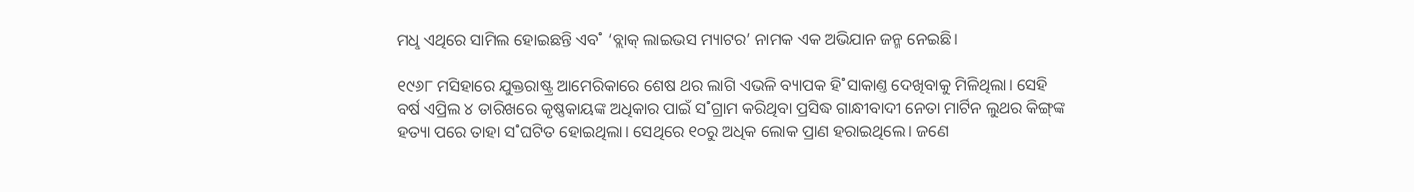ମଧୢ ଏଥିରେ ସାମିଲ ହୋଇଛନ୍ତି ଏବ˚ ‘ବ୍ଲାକ୍‌ ଲାଇଭସ ମ୍ୟାଟର’ ନାମକ ଏକ ଅଭିଯାନ ଜନ୍ମ ନେଇଛି।

୧୯୬୮ ମସିହାରେ ଯୁକ୍ତରାଷ୍ଟ୍ର ଆମେରିକାରେ ଶେଷ ଥର ଲାଗି ଏଭଳି ବ୍ୟାପକ ହି˚ସାକାଣ୍ତ ଦେଖିବାକୁ ମିଳିଥିଲା। ସେହି ବର୍ଷ ଏପ୍ରିଲ ୪ ତାରିଖରେ କୃଷ୍ଣକାୟଙ୍କ ଅଧିକାର ପାଇଁ ସ˚ଗ୍ରାମ କରିଥିବା ପ୍ରସିଦ୍ଧ ଗାନ୍ଧୀବାଦୀ ନେତା ମାର୍ଟିନ ଲୁଥର କିଙ୍ଗ୍‌ଙ୍କ ହତ୍ୟା ପରେ ତାହା ସ˚ଘଟିତ ହୋଇଥିଲା। ସେଥିରେ ୧୦ରୁ ଅଧିକ ଲୋକ ପ୍ରାଣ ହରାଇଥିଲେ। ଜଣେ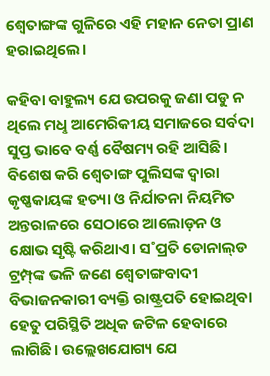ଶ୍ବେତାଙ୍ଗଙ୍କ ଗୁଳିରେ ଏହି ମହାନ ନେତା ପ୍ରାଣ ହରାଇଥିଲେ।

କହିବା ବାହୁଲ୍ୟ ଯେ ଉପରକୁ ଜଣା ପଡୁ ନ ଥିଲେ ମଧୢ ଆମେରିକୀୟ ସମାଜରେ ସର୍ବଦା ସୁପ୍ତ ଭାବେ ବର୍ଣ୍ଣ ବୈଷମ୍ୟ ରହି ଆସିଛି। ବିଶେଷ କରି ଶ୍ବେତାଙ୍ଗ ପୁଲିସଙ୍କ ଦ୍ବାରା କୃଷ୍ଣକାୟଙ୍କ ହତ୍ୟା ଓ ନିର୍ଯାତନା ନିୟମିତ ଅନ୍ତରାଳରେ ସେଠାରେ ଆଲୋଡ଼ନ ଓ କ୍ଷୋଭ ସୃଷ୍ଟି କରିଥାଏ। ସ˚ପ୍ରତି ଡୋନାଲ୍‌ଡ ଟ୍ରମ୍ପ୍‌ଙ୍କ ଭଳି ଜଣେ ଶ୍ବେତାଙ୍ଗବାଦୀ ବିଭାଜନକାରୀ ବ୍ୟକ୍ତି ରାଷ୍ଟ୍ରପତି ହୋଇଥିବା ହେତୁ ପରିସ୍ଥିତି ଅଧିକ ଜଟିଳ ହେବାରେ ଲାଗିଛି। ଉଲ୍ଲେଖଯୋଗ୍ୟ ଯେ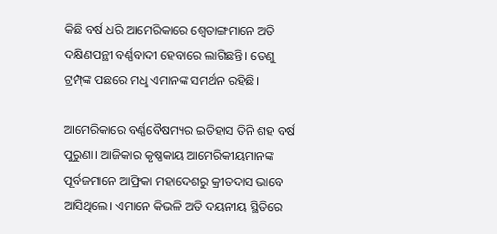କିଛି ବର୍ଷ ଧରି ଆମେରିକାରେ ଶ୍ବେତାଙ୍ଗମାନେ ଅତି ଦକ୍ଷିଣପନ୍ଥୀ ବର୍ଣ୍ଣବାଦୀ ହେବାରେ ଲାଗିଛନ୍ତି। ତେଣୁ ଟ୍ରମ୍ପ୍‌ଙ୍କ ପଛରେ ମଧୢ ଏମାନଙ୍କ ସମର୍ଥନ ରହିଛି।

ଆମେରିକାରେ ବର୍ଣ୍ଣବୈଷମ୍ୟର ଇତିହାସ ତିନି ଶହ ବର୍ଷ ପୁରୁଣା। ଆଜିକାର କୃଷ୍ଣକାୟ ଆମେରିକୀୟମାନଙ୍କ ପୂର୍ବଜମାନେ ଆଫ୍ରିକା ମହାଦେଶରୁ କ୍ରୀତଦାସ ଭାବେ ଆସିଥିଲେ। ଏମାନେ କିଭଳି ଅତି ଦୟନୀୟ ସ୍ଥିତିରେ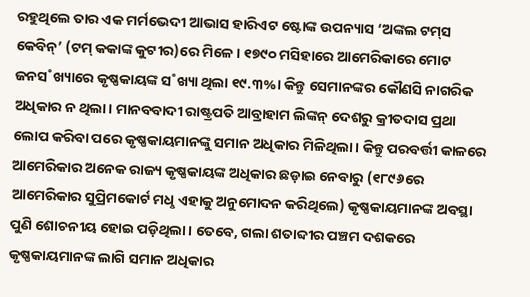ରହୁଥିଲେ ତାର ଏକ ମର୍ମଭେଦୀ ଆଭାସ ହାରିଏଟ ଷ୍ଟୋଙ୍କ ଉପନ୍ୟାସ ‘ଅଙ୍କଲ ଟମ୍‌ସ କେବିନ୍‌’ (ଟମ୍‌ କକାଙ୍କ କୁଟୀର)ରେ ମିଳେ। ୧୭୯୦ ମସିହାରେ ଆମେରିକାରେ ମୋଟ ଜନସ˚ଖ୍ୟାରେ କୃଷ୍ଣକାୟଙ୍କ ସ˚ଖ୍ୟା ଥିଲା ୧୯.୩%। କିନ୍ତୁ ସେମାନଙ୍କର କୌଣସି ନାଗରିକ ଅଧିକାର ନ ଥିଲା। ମାନବବାଦୀ ରାଷ୍ଟ୍ରପତି ଆବ୍ରାହାମ ଲିଙ୍କନ୍‌ ଦେଶରୁ କ୍ରୀତଦାସ ପ୍ରଥା ଲୋପ କରିବା ପରେ କୃଷ୍ଣକାୟମାନଙ୍କୁ ସମାନ ଅଧିକାର ମିଳିଥିଲା। କିନ୍ତୁ ପରବର୍ତ୍ତୀ କାଳରେ ଆମେରିକାର ଅନେକ ରାଜ୍ୟ କୃଷ୍ଣକାୟଙ୍କ ଅଧିକାର ଛଡ଼ାଇ ନେବାରୁ (୧୮୯୬ରେ ଆମେରିକାର ସୁପ୍ରିମକୋର୍ଟ ମଧୢ ଏହାକୁ ଅନୁମୋଦନ କରିଥିଲେ) କୃଷ୍ଣକାୟମାନଙ୍କ ଅବସ୍ଥା ପୁଣି ଶୋଚନୀୟ ହୋଇ ପଡ଼ିଥିଲା। ତେବେ, ଗଲା ଶତାବ୍ଦୀର ପଞ୍ଚମ ଦଶକରେ କୃଷ୍ଣକାୟମାନଙ୍କ ଲାଗି ସମାନ ଅଧିକାର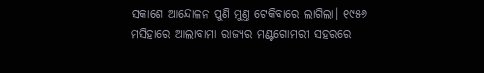ସକାଶେ ଆନ୍ଦୋଳନ ପୁଣି ମୁଣ୍ତ ଟେକିବାରେ ଲାଗିଲା। ୧୯୫୬ ମସିହାରେ ଆଲାବାମା ରାଜ୍ୟର ମଣ୍ଟଗୋମରୀ ସହରରେ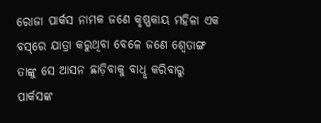ରୋଜା ପାର୍କସ ନାମକ ଜଣେ କୃଷ୍ଣକାୟ ମହିଳା ଏକ ବସ୍‌ରେ ଯାତ୍ରା କରୁଥିବା ବେଳେ ଜଣେ ଶ୍ବେତାଙ୍ଗ ତାଙ୍କୁ ସେ ଆସନ ଛାଡ଼ିବାକୁ ବାଧୢ କରିବାରୁ ପାର୍କସଙ୍କ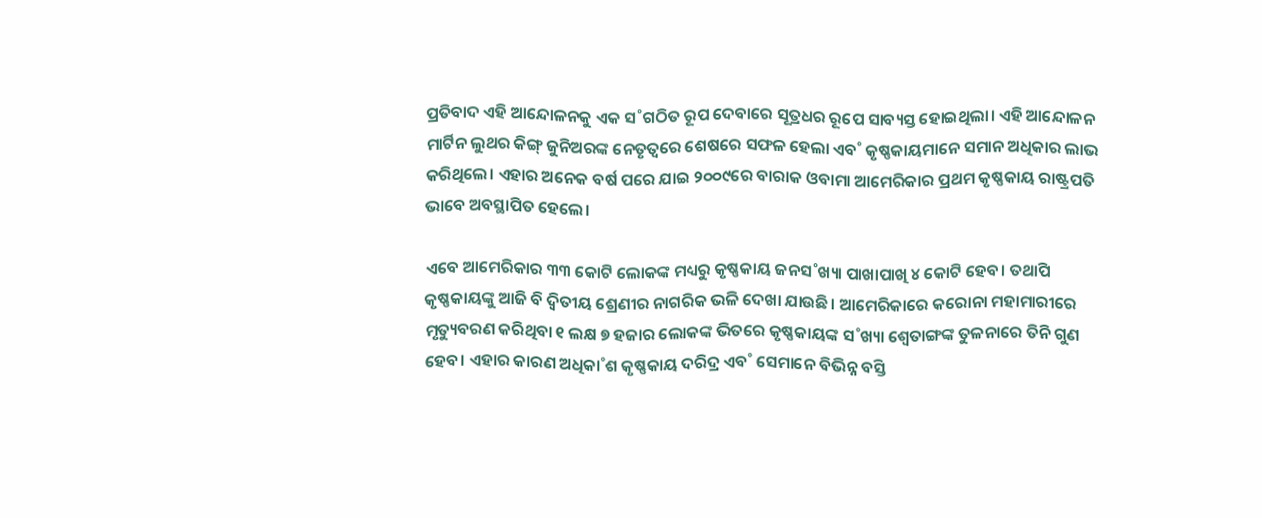ପ୍ରତିବାଦ ଏହି ଆନ୍ଦୋଳନକୁ ଏକ ସ˚ଗଠିତ ରୂପ ଦେବାରେ ସୂତ୍ରଧର ରୂପେ ସାବ୍ୟସ୍ତ ହୋଇଥିଲା। ଏହି ଆନ୍ଦୋଳନ ମାର୍ଟିନ ଲୁଥର କିଙ୍ଗ୍‌ ଜୁନିଅରଙ୍କ ନେତୃତ୍ବରେ ଶେଷରେ ସଫଳ ହେଲା ଏବ˚ କୃଷ୍ଣକାୟମାନେ ସମାନ ଅଧିକାର ଲାଭ କରିଥିଲେ। ଏହାର ଅନେକ ବର୍ଷ ପରେ ଯାଇ ୨୦୦୯ରେ ବାରାକ ଓବାମା ଆମେରିକାର ପ୍ରଥମ କୃଷ୍ଣକାୟ ରାଷ୍ଟ୍ରପତି ଭାବେ ଅବସ୍ଥାପିତ ହେଲେ।

ଏବେ ଆମେରିକାର ୩୩ କୋଟି ଲୋକଙ୍କ ମଧ୍ୟରୁ କୃଷ୍ଣକାୟ ଜନସ˚ଖ୍ୟା ପାଖାପାଖି ୪ କୋଟି ହେବ। ତଥାପି କୃଷ୍ଣକାୟଙ୍କୁ ଆଜି ବି ଦ୍ବିତୀୟ ଶ୍ରେଣୀର ନାଗରିକ ଭଳି ଦେଖା ଯାଉଛି। ଆମେରିକାରେ କରୋନା ମହାମାରୀରେ ମୃତ୍ୟୁବରଣ କରିଥିବା ୧ ଲକ୍ଷ ୭ ହଜାର ଲୋକଙ୍କ ଭିତରେ କୃଷ୍ଣକାୟଙ୍କ ସ˚ଖ୍ୟା ଶ୍ବେତାଙ୍ଗଙ୍କ ତୁଳନାରେ ତିନି ଗୁଣ ହେବ। ଏହାର କାରଣ ଅଧିକା˚ଶ କୃଷ୍ଣକାୟ ଦରିଦ୍ର ଏବ˚ ସେମାନେ ବିଭିନ୍ନ ବସ୍ତି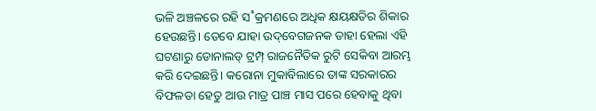ଭଳି ଅଞ୍ଚଳରେ ରହି ସ˚କ୍ରମଣରେ ଅଧିକ କ୍ଷୟକ୍ଷତିର ଶିକାର ହେଉଛନ୍ତି। ତେବେ ଯାହା ଉଦ୍‌ବେଗଜନକ ତାହା ହେଲା ଏହି ଘଟଣାରୁ ଡୋନାଲଡ୍‌ ଟ୍ରମ୍ପ୍‌ ରାଜନୈତିକ ରୁଟି ସେକିବା ଆରମ୍ଭ କରି ଦେଇଛନ୍ତି। କରୋନା ମୁକାବିଲାରେ ତାଙ୍କ ସରକାରର ବିଫଳତା ହେତୁ ଆଉ ମାତ୍ର ପାଞ୍ଚ ମାସ ପରେ ହେବାକୁ ଥିବା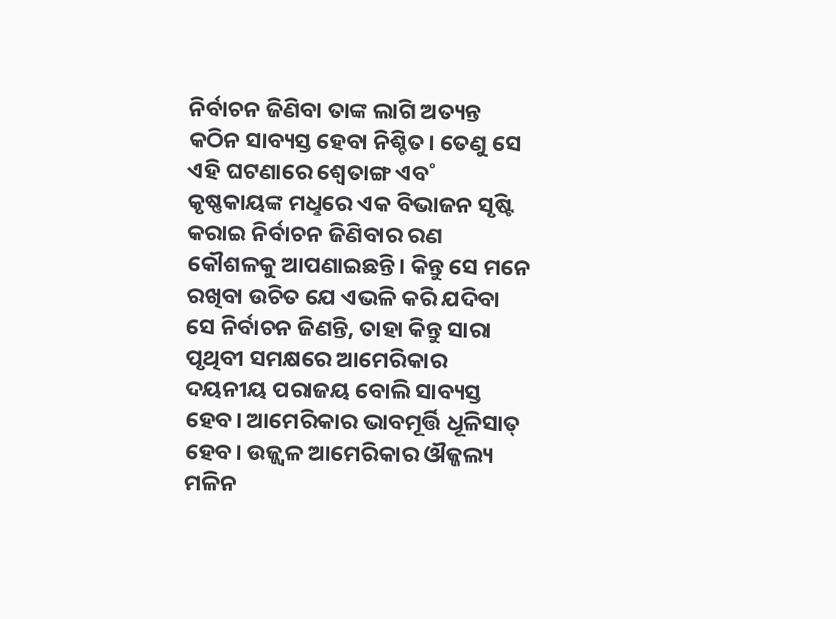ନିର୍ବାଚନ ଜିଣିବା ତାଙ୍କ ଲାଗି ଅତ୍ୟନ୍ତ କଠିନ ସାବ୍ୟସ୍ତ ହେବା ନିଶ୍ଚିତ। ତେଣୁ ସେ ଏହି ଘଟଣାରେ ଶ୍ବେତାଙ୍ଗ ଏବ˚ କୃଷ୍ଣକାୟଙ୍କ ମଧୢରେ ଏକ ବିଭାଜନ ସୃଷ୍ଟି କରାଇ ନିର୍ବାଚନ ଜିଣିବାର ରଣ କୌଶଳକୁ ଆପଣାଇଛନ୍ତି। କିନ୍ତୁ ସେ ମନେ ରଖିବା ଉଚିତ ଯେ ଏଭଳି କରି ଯଦିବା ସେ ନିର୍ବାଚନ ଜିଣନ୍ତି, ତାହା କିନ୍ତୁ ସାରା ପୃଥିବୀ ସମକ୍ଷରେ ଆମେରିକାର ଦୟନୀୟ ପରାଜୟ ବୋଲି ସାବ୍ୟସ୍ତ ହେବ। ଆମେରିକାର ଭାବମୂର୍ତ୍ତି ଧୂଳିସାତ୍‌ ହେବ। ଉଜ୍ଜ୍ବଳ ଆମେରିକାର ଔଜ୍ଜଲ୍ୟ ମଳିନ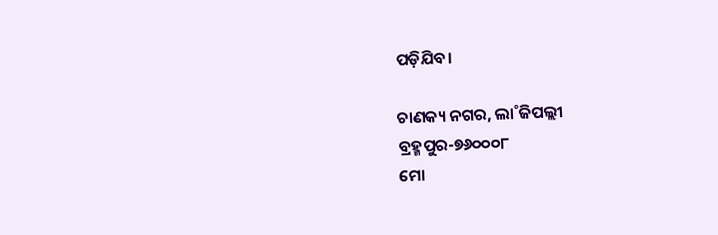ପଡ଼ିଯିବ।

ଚାଣକ୍ୟ ନଗର, ଲା˚ଜିପଲ୍ଲୀ
ବ୍ରହ୍ମପୁର-୭୬୦୦୦୮
ମୋ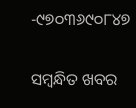-୯୭୦୩୬୯୦୮୪୭

ସମ୍ବନ୍ଧିତ ଖବର